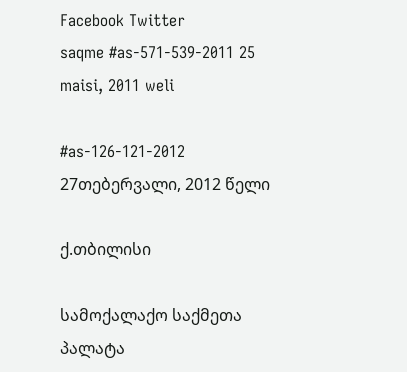Facebook Twitter
saqme #as-571-539-2011 25 maisi, 2011 weli

#as-126-121-2012 27თებერვალი, 2012 წელი

ქ.თბილისი

სამოქალაქო საქმეთა პალატა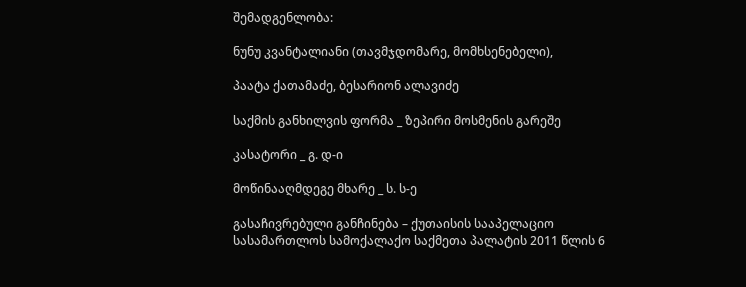შემადგენლობა:

ნუნუ კვანტალიანი (თავმჯდომარე, მომხსენებელი),

პაატა ქათამაძე, ბესარიონ ალავიძე

საქმის განხილვის ფორმა _ ზეპირი მოსმენის გარეშე

კასატორი _ გ. დ-ი

მოწინააღმდეგე მხარე _ ს. ს-ე

გასაჩივრებული განჩინება – ქუთაისის სააპელაციო სასამართლოს სამოქალაქო საქმეთა პალატის 2011 წლის 6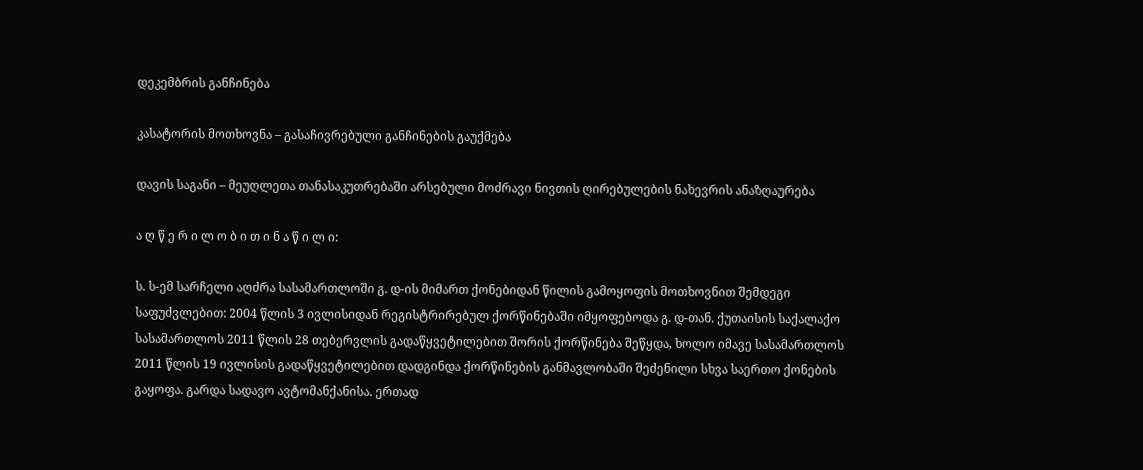დეკემბრის განჩინება

კასატორის მოთხოვნა – გასაჩივრებული განჩინების გაუქმება

დავის საგანი – მეუღლეთა თანასაკუთრებაში არსებული მოძრავი ნივთის ღირებულების ნახევრის ანაზღაურება

ა ღ წ ე რ ი ლ ო ბ ი თ ი ნ ა წ ი ლ ი:

ს. ს-ემ სარჩელი აღძრა სასამართლოში გ. დ-ის მიმართ ქონებიდან წილის გამოყოფის მოთხოვნით შემდეგი საფუძვლებით: 2004 წლის 3 ივლისიდან რეგისტრირებულ ქორწინებაში იმყოფებოდა გ. დ-თან. ქუთაისის საქალაქო სასამართლოს 2011 წლის 28 თებერვლის გადაწყვეტილებით შორის ქორწინება შეწყდა, ხოლო იმავე სასამართლოს 2011 წლის 19 ივლისის გადაწყვეტილებით დადგინდა ქორწინების განმავლობაში შეძენილი სხვა საერთო ქონების გაყოფა. გარდა სადავო ავტომანქანისა. ერთად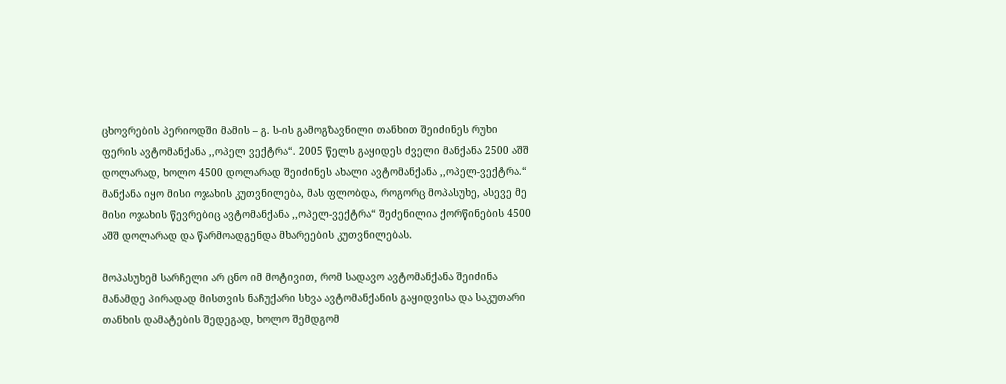ცხოვრების პერიოდში მამის – გ. ს-ის გამოგზავნილი თანხით შეიძინეს რუხი ფერის ავტომანქანა ,,ოპელ ვექტრა“. 2005 წელს გაყიდეს ძველი მანქანა 2500 აშშ დოლარად, ხოლო 4500 დოლარად შეიძინეს ახალი ავტომანქანა ,,ოპელ-ვექტრა.“ მანქანა იყო მისი ოჯახის კუთვნილება, მას ფლობდა, როგორც მოპასუხე, ასევე მე მისი ოჯახის წევრებიც ავტომანქანა ,,ოპელ-ვექტრა“ შეძენილია ქორწინების 4500 აშშ დოლარად და წარმოადგენდა მხარეების კუთვნილებას.

მოპასუხემ სარჩელი არ ცნო იმ მოტივით, რომ სადავო ავტომანქანა შეიძინა მანამდე პირადად მისთვის ნაჩუქარი სხვა ავტომანქანის გაყიდვისა და საკუთარი თანხის დამატების შედეგად, ხოლო შემდგომ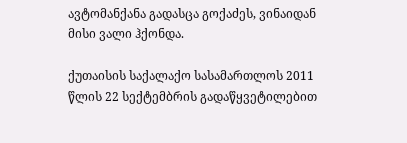ავტომანქანა გადასცა გოქაძეს, ვინაიდან მისი ვალი ჰქონდა.

ქუთაისის საქალაქო სასამართლოს 2011 წლის 22 სექტემბრის გადაწყვეტილებით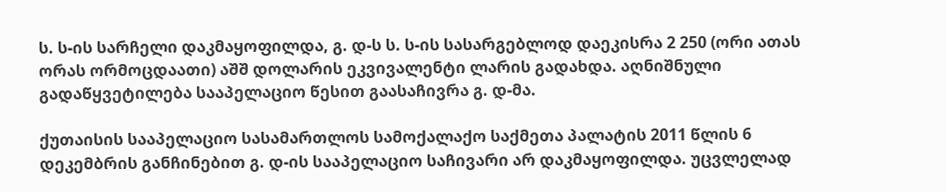ს. ს-ის სარჩელი დაკმაყოფილდა, გ. დ-ს ს. ს-ის სასარგებლოდ დაეკისრა 2 250 (ორი ათას ორას ორმოცდაათი) აშშ დოლარის ეკვივალენტი ლარის გადახდა. აღნიშნული გადაწყვეტილება სააპელაციო წესით გაასაჩივრა გ. დ-მა.

ქუთაისის სააპელაციო სასამართლოს სამოქალაქო საქმეთა პალატის 2011 წლის 6 დეკემბრის განჩინებით გ. დ-ის სააპელაციო საჩივარი არ დაკმაყოფილდა. უცვლელად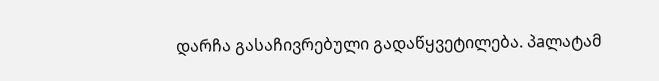დარჩა გასაჩივრებული გადაწყვეტილება. პaლატამ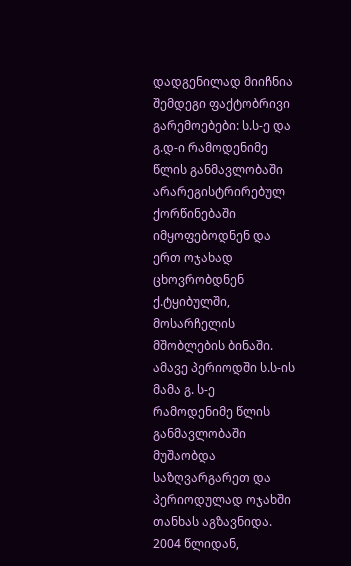დადგენილად მიიჩნია შემდეგი ფაქტობრივი გარემოებები: ს.ს-ე და გ.დ-ი რამოდენიმე წლის განმავლობაში არარეგისტრირებულ ქორწინებაში იმყოფებოდნენ და ერთ ოჯახად ცხოვრობდნენ ქ.ტყიბულში, მოსარჩელის მშობლების ბინაში. ამავე პერიოდში ს.ს-ის მამა გ. ს-ე რამოდენიმე წლის განმავლობაში მუშაობდა საზღვარგარეთ და პერიოდულად ოჯახში თანხას აგზავნიდა. 2004 წლიდან,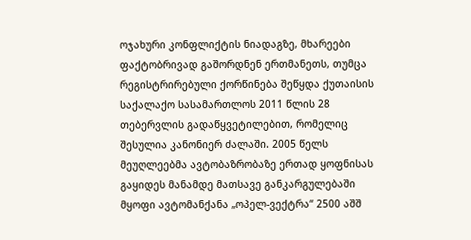ოჯახური კონფლიქტის ნიადაგზე, მხარეები ფაქტობრივად გაშორდნენ ერთმანეთს, თუმცა რეგისტრირებული ქორწინება შეწყდა ქუთაისის საქალაქო სასამართლოს 2011 წლის 28 თებერვლის გადაწყვეტილებით, რომელიც შესულია კანონიერ ძალაში. 2005 წელს მეუღლეებმა ავტობაზრობაზე ერთად ყოფნისას გაყიდეს მანამდე მათსავე განკარგულებაში მყოფი ავტომანქანა „ოპელ-ვექტრა“ 2500 აშშ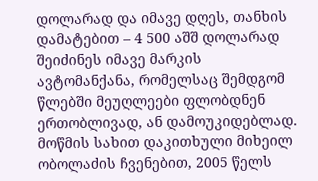დოლარად და იმავე დღეს, თანხის დამატებით – 4 500 აშშ დოლარად შეიძინეს იმავე მარკის ავტომანქანა, რომელსაც შემდგომ წლებში მეუღლეები ფლობდნენ ერთობლივად, ან დამოუკიდებლად. მოწმის სახით დაკითხული მიხეილ ობოლაძის ჩვენებით, 2005 წელს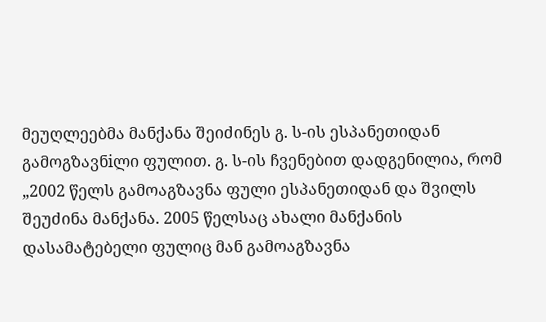მეუღლეებმა მანქანა შეიძინეს გ. ს-ის ესპანეთიდან გამოგზავნiლი ფულით. გ. ს-ის ჩვენებით დადგენილია, რომ „2002 წელს გამოაგზავნა ფული ესპანეთიდან და შვილს შეუძინა მანქანა. 2005 წელსაც ახალი მანქანის დასამატებელი ფულიც მან გამოაგზავნა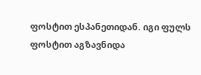ფოსტით ესპანეთიდან. იგი ფულს ფოსტით აგზავნიდა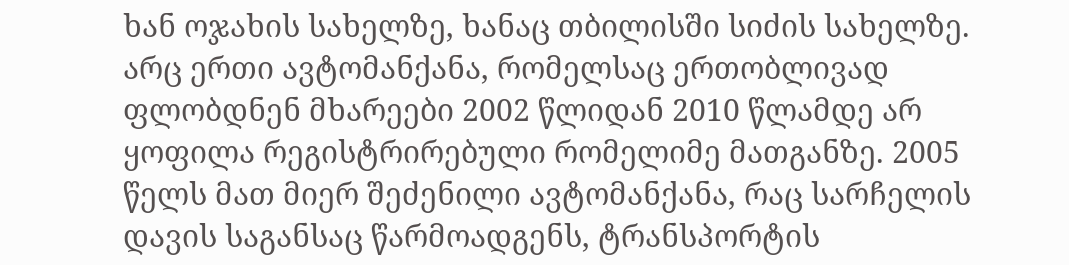ხან ოჯახის სახელზე, ხანაც თბილისში სიძის სახელზე. არც ერთი ავტომანქანა, რომელსაც ერთობლივად ფლობდნენ მხარეები 2002 წლიდან 2010 წლამდე არ ყოფილა რეგისტრირებული რომელიმე მათგანზე. 2005 წელს მათ მიერ შეძენილი ავტომანქანა, რაც სარჩელის დავის საგანსაც წარმოადგენს, ტრანსპორტის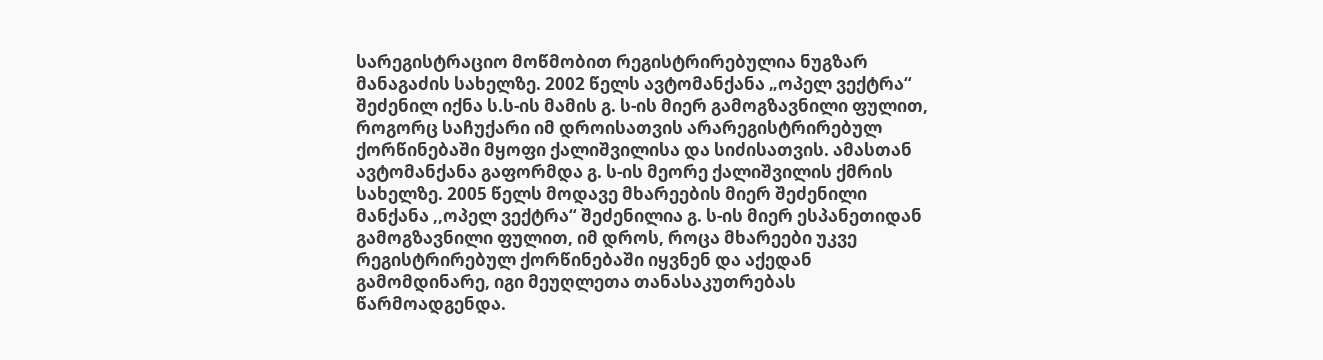სარეგისტრაციო მოწმობით რეგისტრირებულია ნუგზარ მანაგაძის სახელზე. 2002 წელს ავტომანქანა „ოპელ ვექტრა“ შეძენილ იქნა ს.ს-ის მამის გ. ს-ის მიერ გამოგზავნილი ფულით, როგორც საჩუქარი იმ დროისათვის არარეგისტრირებულ ქორწინებაში მყოფი ქალიშვილისა და სიძისათვის. ამასთან ავტომანქანა გაფორმდა გ. ს-ის მეორე ქალიშვილის ქმრის სახელზე. 2005 წელს მოდავე მხარეების მიერ შეძენილი მანქანა ,,ოპელ ვექტრა“ შეძენილია გ. ს-ის მიერ ესპანეთიდან გამოგზავნილი ფულით, იმ დროს, როცა მხარეები უკვე რეგისტრირებულ ქორწინებაში იყვნენ და აქედან გამომდინარე, იგი მეუღლეთა თანასაკუთრებას წარმოადგენდა.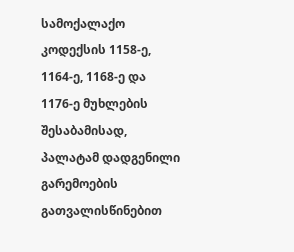სამოქალაქო კოდექსის 1158-ე, 1164-ე, 1168-ე და 1176-ე მუხლების შესაბამისად, პალატამ დადგენილი გარემოების გათვალისწინებით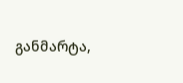განმარტა,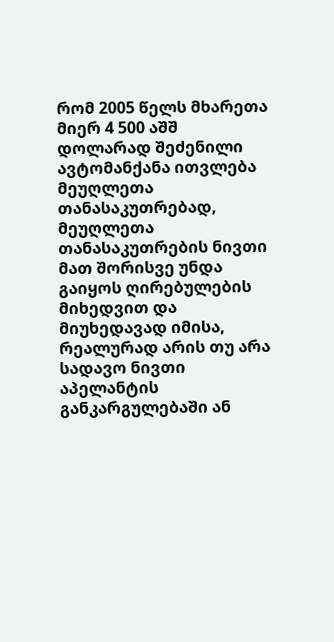რომ 2005 წელს მხარეთა მიერ 4 500 აშშ დოლარად შეძენილი ავტომანქანა ითვლება მეუღლეთა თანასაკუთრებად, მეუღლეთა თანასაკუთრების ნივთი მათ შორისვე უნდა გაიყოს ღირებულების მიხედვით და მიუხედავად იმისა, რეალურად არის თუ არა სადავო ნივთი აპელანტის განკარგულებაში ან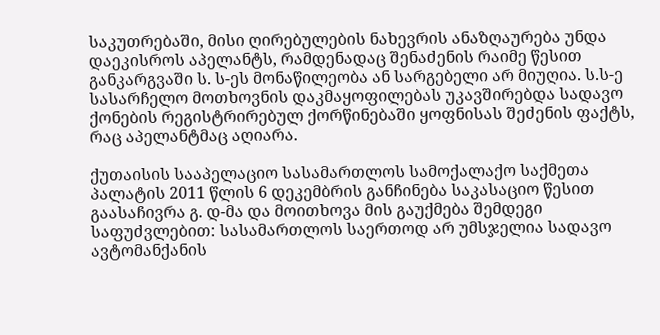საკუთრებაში, მისი ღირებულების ნახევრის ანაზღაურება უნდა დაეკისროს აპელანტს, რამდენადაც შენაძენის რაიმე წესით განკარგვაში ს. ს-ეს მონაწილეობა ან სარგებელი არ მიუღია. ს.ს-ე სასარჩელო მოთხოვნის დაკმაყოფილებას უკავშირებდა სადავო ქონების რეგისტრირებულ ქორწინებაში ყოფნისას შეძენის ფაქტს, რაც აპელანტმაც აღიარა.

ქუთაისის სააპელაციო სასამართლოს სამოქალაქო საქმეთა პალატის 2011 წლის 6 დეკემბრის განჩინება საკასაციო წესით გაასაჩივრა გ. დ-მა და მოითხოვა მის გაუქმება შემდეგი საფუძვლებით: სასამართლოს საერთოდ არ უმსჯელია სადავო ავტომანქანის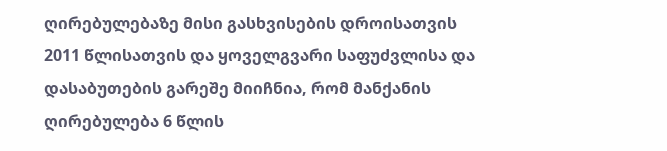ღირებულებაზე მისი გასხვისების დროისათვის 2011 წლისათვის და ყოველგვარი საფუძვლისა და დასაბუთების გარეშე მიიჩნია, რომ მანქანის ღირებულება 6 წლის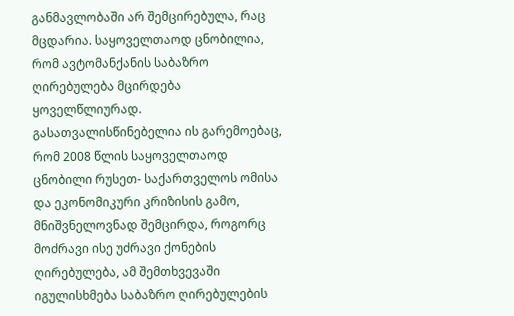განმავლობაში არ შემცირებულა, რაც მცდარია. საყოველთაოდ ცნობილია, რომ ავტომანქანის საბაზრო ღირებულება მცირდება ყოველწლიურად. გასათვალისწინებელია ის გარემოებაც, რომ 2008 წლის საყოველთაოდ ცნობილი რუსეთ- საქართველოს ომისა და ეკონომიკური კრიზისის გამო, მნიშვნელოვნად შემცირდა, როგორც მოძრავი ისე უძრავი ქონების ღირებულება, ამ შემთხვევაში იგულისხმება საბაზრო ღირებულების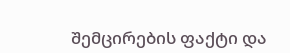შემცირების ფაქტი და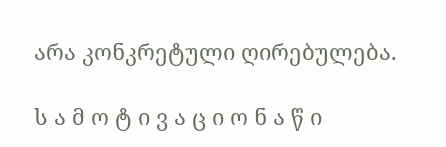არა კონკრეტული ღირებულება.

ს ა მ ო ტ ი ვ ა ც ი ო ნ ა წ ი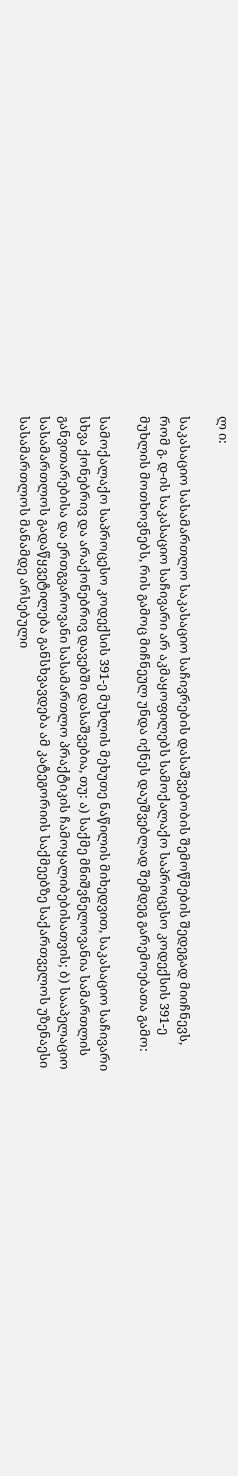ლ ი:

საკასაციო სასამართლო საკასაციო საჩივრების დასაშვებობის შემოწმების შედეგად მიიჩნევს, რომ გ. დ-ის საკასაციო საჩივარი არ აკმაყოფილებს სამოქალაქო საპროცესო კოდექსის 391-ე მუხლის მოთხოვნებს, რის გამოც მიჩნეულ უნდა იქნეს დაუშვებლად შემდეგ გარემოებათა გამო:

სამოქალაქო საპროცესო კოდექსის 391-ე მუხლის მეხუთე ნაწილის მიხედვით, საკასაციო საჩივარი სხვა ქონებრივ და არაქონებრივ დავებში დასაშვებია, თუ: ა) საქმე მნიშვნელოვანია სამართლის განვითარებისა და ერთგვაროვანი სასამართლო პრაქტიკის ჩამოყალიბებისათვის; ბ) სააპელაციო სასამართლოს გადაწყვეტილება განსხვავდება ამ კატეგორიის საქმეებზე საქართველოს უზენაესი სასამართლოს მანამდე არსებული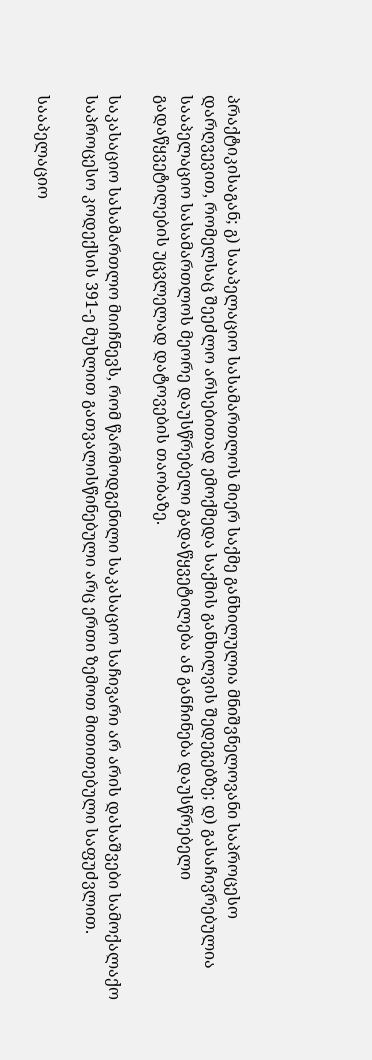პრაქტიკისაგან; გ) სააპელაციო სასამართლოს მიერ საქმე განხილულია მნიშვნელოვანი საპროცესო დარღვევით, რომელსაც შეეძლო არსებითად ემოქმედა საქმის განხილვის შედეგებზე; დ) გასაჩივრებულია სააპელაციო სასამართლოს მეორე დაუსწრებელი გადაწყვეტილება ან განჩინება დაუსწრებელი გადაწყვეტილების უცვლელად დატოვების თაობაზე.

საკასაციო სასამართლო მიიჩნევს, რომ წარმოდგენილი საკასაციო საჩივარი არ არის დასაშვები სამოქალაქო საპროცესო კოდექსის 391-ე მუხლით გათვალისწინებული არც ერთი ზემოთ მითითებული საფუძვლით.

სააპელაციო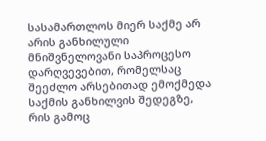სასამართლოს მიერ საქმე არ არის განხილული მნიშვნელოვანი საპროცესო დარღვევებით, რომელსაც შეეძლო არსებითად ემოქმედა საქმის განხილვის შედეგზე, რის გამოც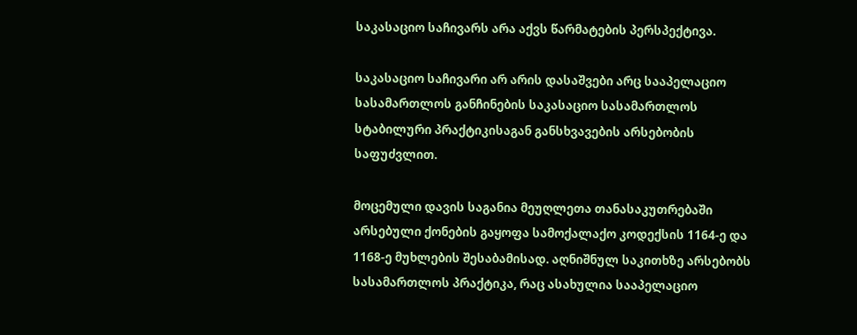საკასაციო საჩივარს არა აქვს წარმატების პერსპექტივა.

საკასაციო საჩივარი არ არის დასაშვები არც სააპელაციო სასამართლოს განჩინების საკასაციო სასამართლოს სტაბილური პრაქტიკისაგან განსხვავების არსებობის საფუძვლით.

მოცემული დავის საგანია მეუღლეთა თანასაკუთრებაში არსებული ქონების გაყოფა სამოქალაქო კოდექსის 1164-ე და 1168-ე მუხლების შესაბამისად. აღნიშნულ საკითხზე არსებობს სასამართლოს პრაქტიკა, რაც ასახულია სააპელაციო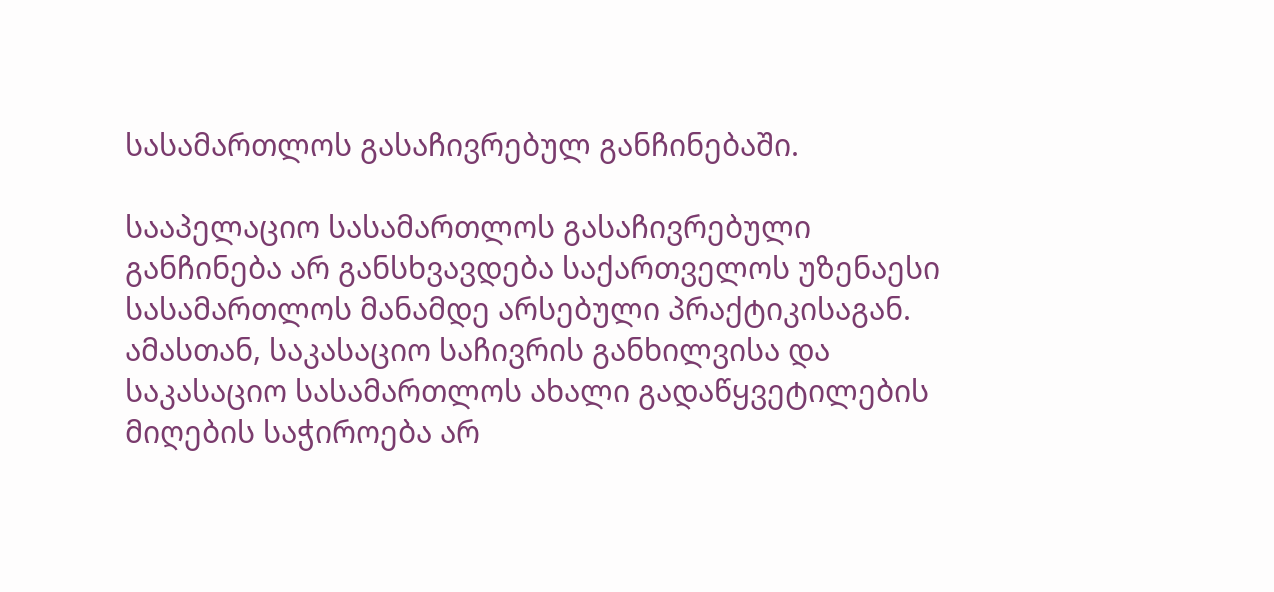სასამართლოს გასაჩივრებულ განჩინებაში.

სააპელაციო სასამართლოს გასაჩივრებული განჩინება არ განსხვავდება საქართველოს უზენაესი სასამართლოს მანამდე არსებული პრაქტიკისაგან. ამასთან, საკასაციო საჩივრის განხილვისა და საკასაციო სასამართლოს ახალი გადაწყვეტილების მიღების საჭიროება არ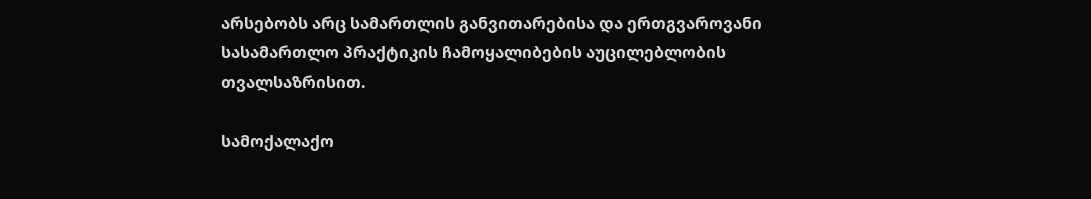არსებობს არც სამართლის განვითარებისა და ერთგვაროვანი სასამართლო პრაქტიკის ჩამოყალიბების აუცილებლობის თვალსაზრისით.

სამოქალაქო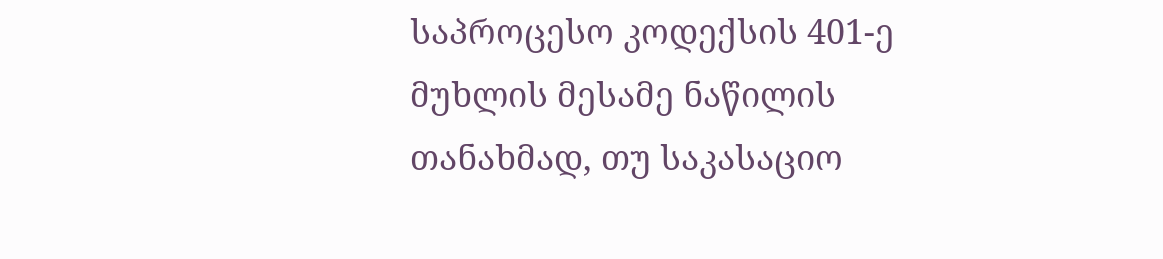საპროცესო კოდექსის 401-ე მუხლის მესამე ნაწილის თანახმად, თუ საკასაციო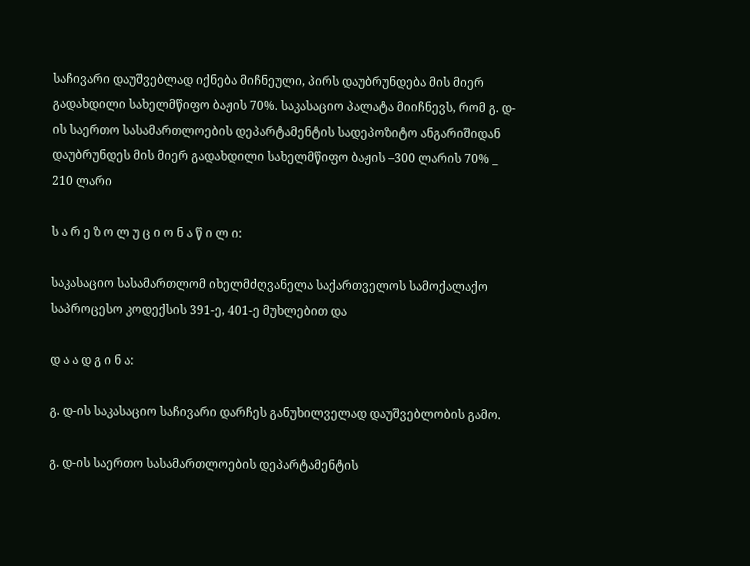საჩივარი დაუშვებლად იქნება მიჩნეული, პირს დაუბრუნდება მის მიერ გადახდილი სახელმწიფო ბაჟის 70%. საკასაციო პალატა მიიჩნევს, რომ გ. დ-ის საერთო სასამართლოების დეპარტამენტის სადეპოზიტო ანგარიშიდან დაუბრუნდეს მის მიერ გადახდილი სახელმწიფო ბაჟის –300 ლარის 70% _ 210 ლარი

ს ა რ ე ზ ო ლ უ ც ი ო ნ ა წ ი ლ ი:

საკასაციო სასამართლომ იხელმძღვანელა საქართველოს სამოქალაქო საპროცესო კოდექსის 391-ე, 401-ე მუხლებით და

დ ა ა დ გ ი ნ ა:

გ. დ-ის საკასაციო საჩივარი დარჩეს განუხილველად დაუშვებლობის გამო.

გ. დ-ის საერთო სასამართლოების დეპარტამენტის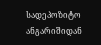სადეპოზიტო ანგარიშიდან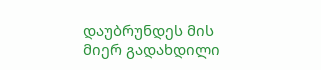დაუბრუნდეს მის მიერ გადახდილი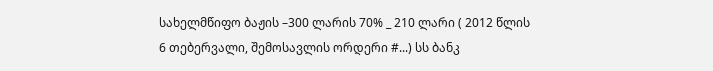სახელმწიფო ბაჟის –300 ლარის 70% _ 210 ლარი ( 2012 წლის 6 თებერვალი, შემოსავლის ორდერი #...) სს ბანკ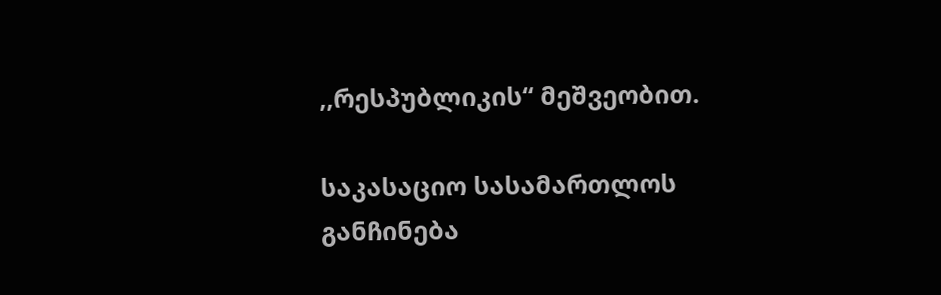,,რესპუბლიკის“ მეშვეობით.

საკასაციო სასამართლოს განჩინება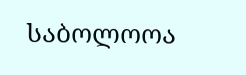საბოლოოა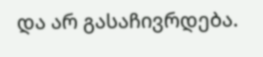და არ გასაჩივრდება.